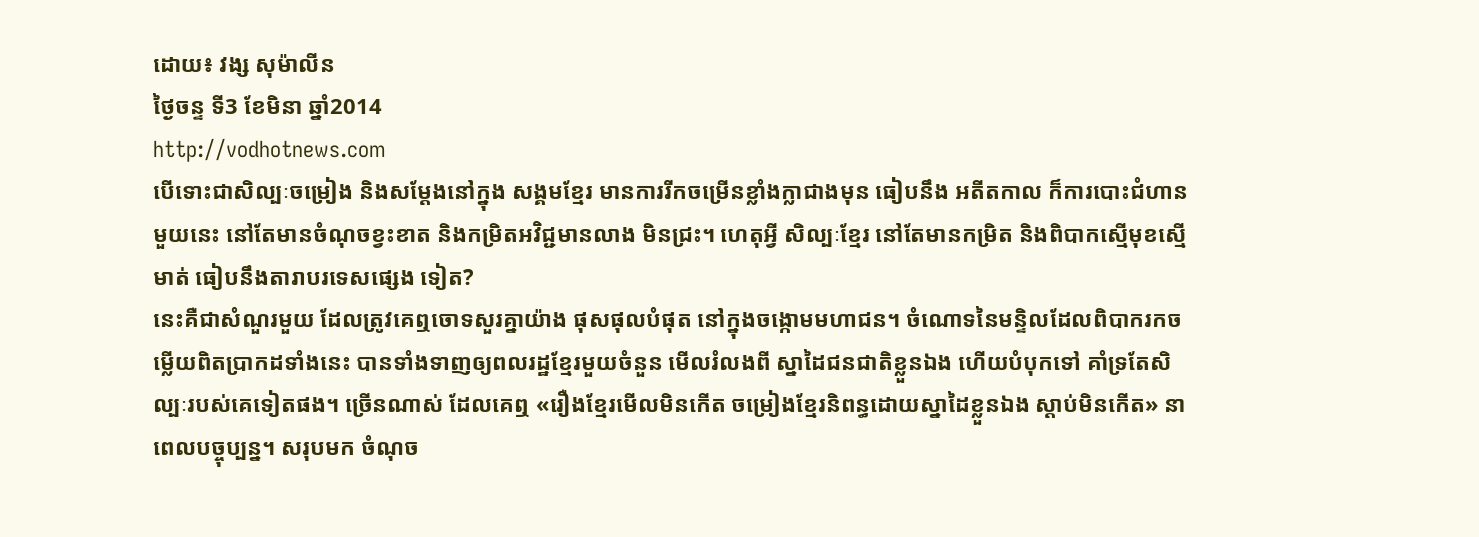ដោយ៖ វង្ស សុម៉ាលីន
ថ្ងៃចន្ទ ទី3 ខែមិនា ឆ្នាំ2014
http://vodhotnews.com
បើទោះជាសិល្បៈចម្រៀង និងសម្ដែងនៅក្នុង សង្គមខ្មែរ មានការរីកចម្រើនខ្លាំងក្លាជាងមុន ធៀបនឹង អតីតកាល ក៏ការបោះជំហានមួយនេះ នៅតែមានចំណុចខ្វះខាត និងកម្រិតអវិជ្ជមានលាង មិនជ្រះ។ ហេតុអ្វី សិល្បៈខ្មែរ នៅតែមានកម្រិត និងពិបាកស្មើមុខស្មើមាត់ ធៀបនឹងតារាបរទេសផ្សេង ទៀត?
នេះគឺជាសំណួរមួយ ដែលត្រូវគេឮចោទសួរគ្នាយ៉ាង ផុសផុលបំផុត នៅក្នុងចង្កោមមហាជន។ ចំណោទនៃមន្ទិលដែលពិបាករកចម្លើយពិតប្រាកដទាំងនេះ បានទាំងទាញឲ្យពលរដ្ឋខ្មែរមួយចំនួន មើលរំលងពី ស្នាដៃជនជាតិខ្លួនឯង ហើយបំបុកទៅ គាំទ្រតែសិល្បៈរបស់គេទៀតផង។ ច្រើនណាស់ ដែលគេឮ «រឿងខ្មែរមើលមិនកើត ចម្រៀងខ្មែរនិពន្ធដោយស្នាដៃខ្លួនឯង ស្ដាប់មិនកើត» នាពេលបច្ចុប្បន្ន។ សរុបមក ចំណុច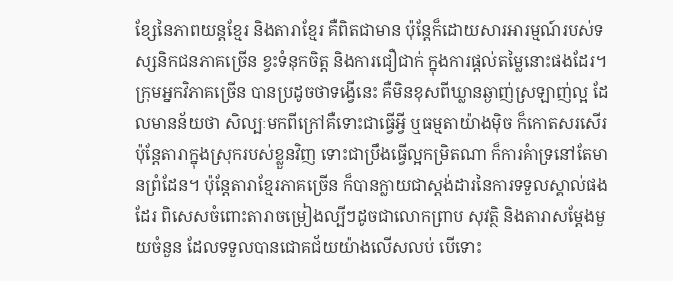ខ្សែនៃភាពយន្តខ្មែរ និងតារាខ្មែរ គឺពិតជាមាន ប៉ុន្តែក៏ដោយសារអារម្មណ៍របស់ទស្សនិកជនភាគច្រើន ខ្វះទំនុកចិត្ត និងការជឿជាក់ ក្នុងការផ្ដល់តម្លៃនោះផងដែរ។ ក្រុមអ្នកវិភាគច្រើន បានប្រដូចថាទង្វើនេះ គឺមិនខុសពីឃ្លានឆ្ងាញ់ស្រឡាញ់ល្អ ដែលមានន័យថា សិល្បៈមកពីក្រៅគឺទោះជាធ្វើអ្វី ឬធម្មតាយ៉ាងម៉ិច ក៏កោតសរសើរ ប៉ុន្តែតារាក្នុងស្រុករបស់ខ្លួនវិញ ទោះជាប្រឹងធ្វើល្អកម្រិតណា ក៏ការគំាទ្រនៅតែមានព្រំដែន។ ប៉ុន្តែតារាខ្មែរភាគច្រើន ក៏បានក្លាយជាស្ដង់ដារនៃការទទួលស្គាល់ផងដែរ ពិសេសចំពោះតារាចម្រៀងល្បីៗដូចជាលោកព្រាប សុវត្ថិ និងតារាសម្ដែងមួយចំនួន ដែលទទួលបានជោគជ័យយ៉ាងលើសលប់ បើទោះ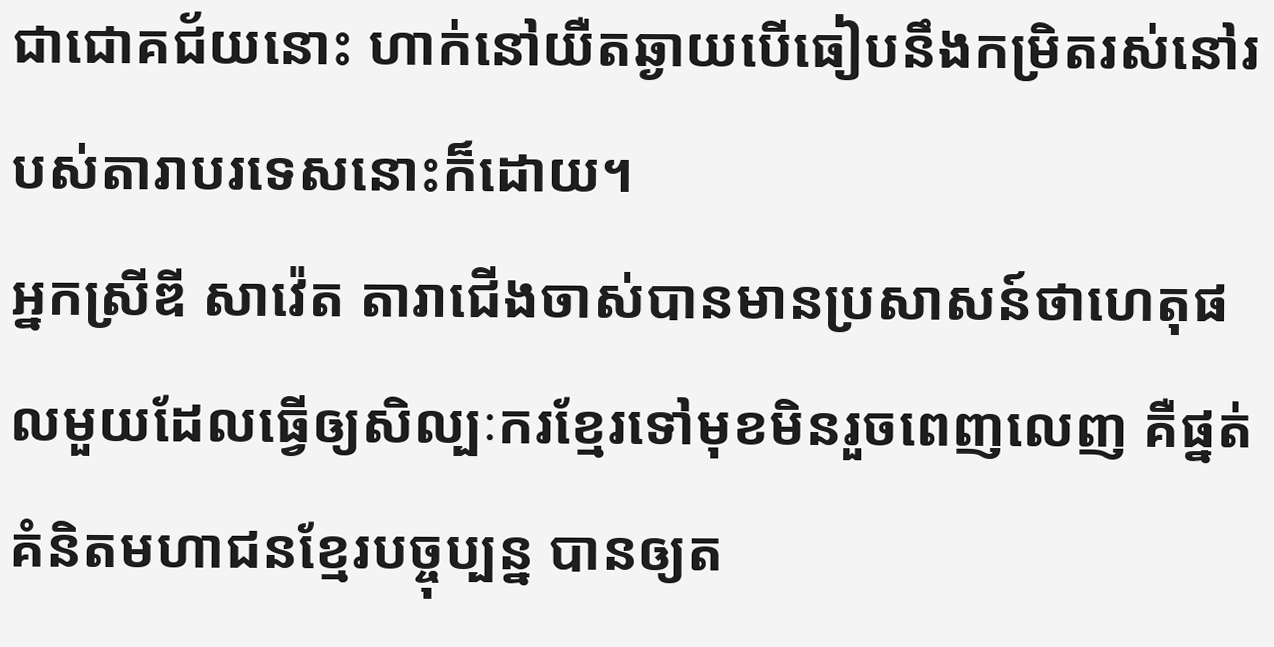ជាជោគជ័យនោះ ហាក់នៅយឺតឆ្ងាយបើធៀបនឹងកម្រិតរស់នៅរបស់តារាបរទេសនោះក៏ដោយ។
អ្នកស្រីឌី សាវ៉េត តារាជើងចាស់បានមានប្រសាសន៍ថាហេតុផលមួយដែលធ្វើឲ្យសិល្បៈករខ្មែរទៅមុខមិនរួចពេញលេញ គឺផ្នត់គំនិតមហាជនខ្មែរបច្ចុប្បន្ន បានឲ្យត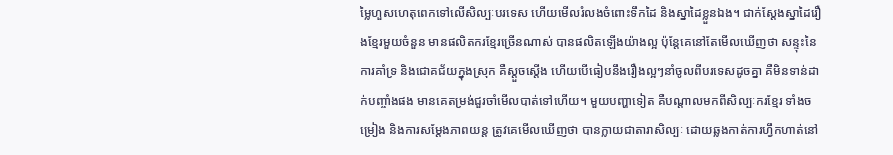ម្លៃហួសហេតុពេកទៅលើសិល្បៈបរទេស ហើយមើលរំលងចំពោះទឹកដៃ និងស្នាដៃខ្លួនឯង។ ជាក់ស្ដែងស្នាដៃរឿងខ្មែរមួយចំនួន មានផលិតករខ្មែរច្រើនណាស់ បានផលិតឡើងយ៉ាងល្អ ប៉ុន្តែគេនៅតែមើលឃើញថា សន្ទុះនៃការគាំទ្រ និងជោគជ័យក្នុងស្រុក គឺស្ដួចស្ដើង ហើយបើធៀបនឹងរឿងល្អៗនាំចូលពីបរទេសដូចគ្នា គឺមិនទាន់ដាក់បញ្ចាំងផង មានគេតម្រង់ជួរចាំមើលបាត់ទៅហើយ។ មួយបញ្ហាទៀត គឺបណ្ដាលមកពីសិល្បៈករខ្មែរ ទាំងចម្រៀង និងការសម្ដែងភាពយន្ត ត្រូវគេមើលឃើញថា បានក្លាយជាតារាសិល្បៈ ដោយឆ្លងកាត់ការហ្វឹកហាត់នៅ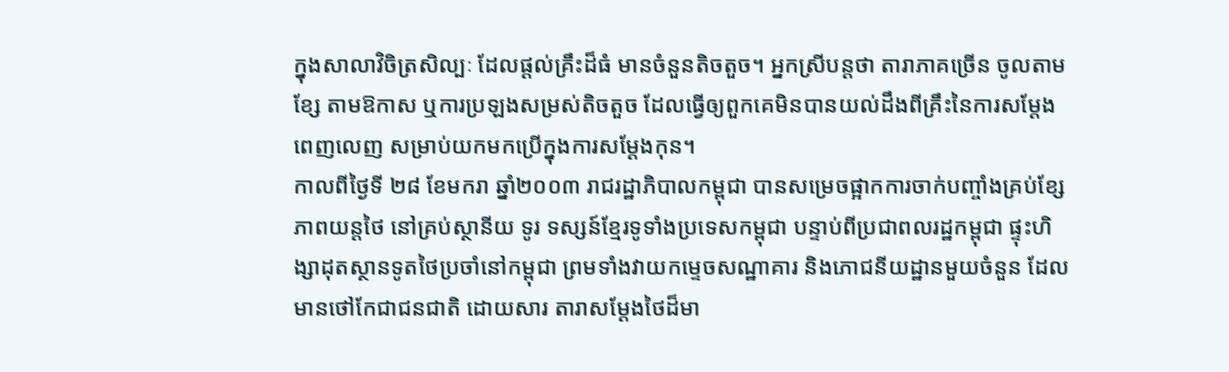ក្នុងសាលាវិចិត្រសិល្បៈ ដែលផ្ដល់គ្រឹះដ៏ធំ មានចំនួនតិចតួច។ អ្នកស្រីបន្តថា តារាភាគច្រើន ចូលតាមខ្សែ តាមឱកាស ឬការប្រឡងសម្រស់តិចតួច ដែលធ្វើឲ្យពួកគេមិនបានយល់ដឹងពីគ្រឹះនៃការសម្ដែងពេញលេញ សម្រាប់យកមកប្រើក្នុងការសម្ដែងកុន។
កាលពីថ្ងៃទី ២៨ ខែមករា ឆ្នាំ២០០៣ រាជរដ្ឋាភិបាលកម្ពុជា បានសម្រេចផ្អាកការចាក់បញ្ចាំងគ្រប់ខ្សែភាពយន្តថៃ នៅគ្រប់ស្ថានីយ ទូរ ទស្សន៍ខ្មែរទូទាំងប្រទេសកម្ពុជា បន្ទាប់ពីប្រជាពលរដ្ឋកម្ពុជា ផ្ទុះហិង្សាដុតស្ថានទូតថៃប្រចាំនៅកម្ពុជា ព្រមទាំងវាយកម្ទេចសណ្ឋាគារ និងភោជនីយដ្ឋានមួយចំនួន ដែលមានថៅកែជាជនជាតិ ដោយសារ តារាសម្តែងថៃដ៏មា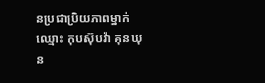នប្រជាប្រិយភាពម្នាក់ ឈ្មោះ កុបស៊ុបវ៉ា គុនឃុន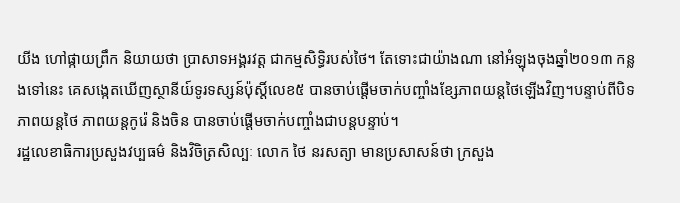យីង ហៅផ្កាយព្រឹក និយាយថា ប្រាសាទអង្គរវត្ត ជាកម្មសិទ្ធិរបស់ថៃ។ តែទោះជាយ៉ាងណា នៅអំឡុងចុងឆ្នាំ២០១៣ កន្លងទៅនេះ គេសង្កេតឃើញស្ថានីយ៍ទូរទស្សន៍ប៉ុសិ៍្តលេខ៥ បានចាប់ផ្តើមចាក់បញ្ចាំងខ្សែភាពយន្ដថៃឡើងវិញ។បន្ទាប់ពីបិទភាពយន្តថៃ ភាពយន្តកូរ៉េ និងចិន បានចាប់ផ្តើមចាក់បញ្ចាំងជាបន្តបន្ទាប់។
រដ្ឋលេខាធិការប្រសួងវប្បធម៌ និងវិចិត្រសិល្បៈ លោក ថៃ នរសត្យា មានប្រសាសន៍ថា ក្រសួង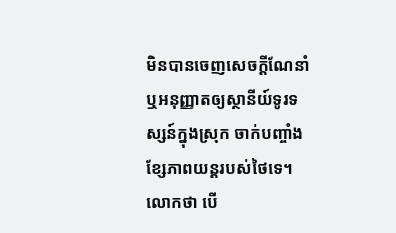មិនបានចេញសេចក្តីណែនាំ ឬអនុញ្ញាតឲ្យស្ថានីយ៍ទូរទស្សន៍ក្នុងស្រុក ចាក់បញ្ចាំងខ្សែភាពយន្ដរបស់ថៃទេ។ លោកថា បើ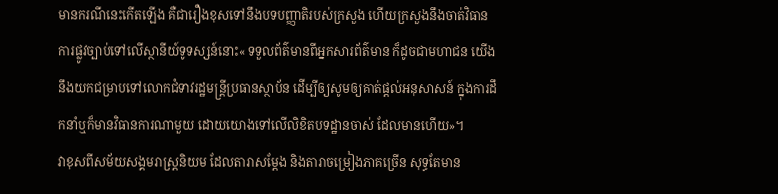មានករណីនេះកើតឡើង គឺជារឿងខុសទៅនឹងបទបញ្ញាតិរបស់ក្រសួង ហើយក្រសួងនឹងចាត់វិធានការផ្លូវច្បាប់ទៅលើស្ថានីយ៍ទូទស្សន៍នោះ« ទទួលព័ត៌មានពីអ្នកសារព័ត៌មាន ក៏ដូចជាមហាជន យើងនឹងយកជម្រាបទៅលោកជំទាវរដ្ឋមន្ត្រីប្រធានស្ថាប័ន ដើម្បីឲ្យសូមឲ្យគាត់ផ្តល់អនុសាសន៍ ក្នុងការដឹកនាំឬក៏មានវិធានការណាមួយ ដោយយោងទៅលើលិខិតបទដ្ឋានចាស់ ដែលមានហើយ»។
វាខុសពីសម័យសង្គមរាស្រ្តនិយម ដែលតារាសម្ដែង និងតារាចម្រៀងភាគច្រើន សុទ្ធតែមាន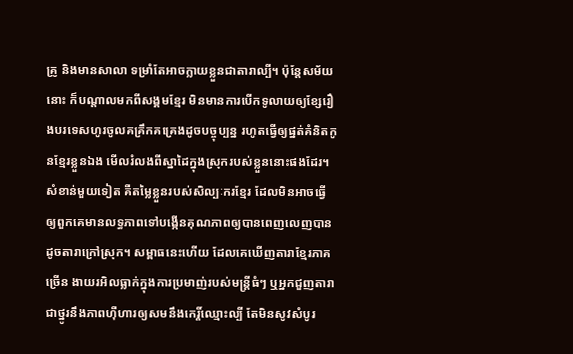គ្រូ និងមានសាលា ទម្រាំតែអាចក្លាយខ្លួនជាតារាល្បី។ ប៉ុន្តែសម័យនោះ ក៏បណ្ដាលមកពីសង្គមខ្មែរ មិនមានការបើកទូលាយឲ្យខ្សែរឿងបរទេសហូរចូលគគ្រឹកគគ្រេងដូចបច្ចុប្បន្ន រហូតធ្វើឲ្យផ្នត់គំនិតកូនខ្មែរខ្លួនឯង មើលរំលងពីស្នាដៃក្នុងស្រុករបស់ខ្លួននោះផងដែរ។ សំខាន់មួយទៀត គឺតម្លៃខ្លួនរបស់សិល្បៈករខ្មែរ ដែលមិនអាចធ្វើឲ្យពួកគេមានលទ្ធភាពទៅបង្កើនគុណភាពឲ្យបានពេញលេញបានដូចតារាក្រៅស្រុក។ សម្ពាធនេះហើយ ដែលគេឃើញតារាខ្មែរភាគច្រើន ងាយរអិលធ្លាក់ក្នុងការប្រមាញ់របស់មន្ត្រីធំៗ ឬអ្នកជួញតារា ជាថ្នូរនឹងភាពហ៊ឺហារឲ្យសមនឹងកេរ្តិ៍ឈ្មោះល្បី តែមិនសូវសំបូរ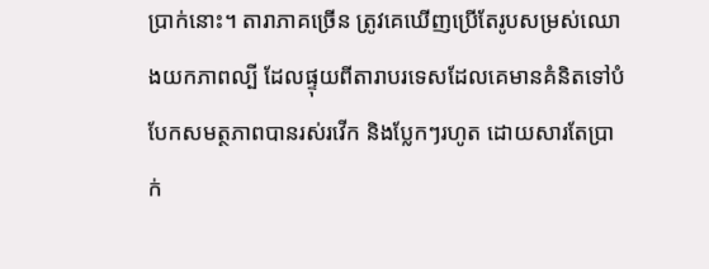ប្រាក់នោះ។ តារាភាគច្រើន ត្រូវគេឃើញប្រើតែរូបសម្រស់ឈោងយកភាពល្បី ដែលផ្ទុយពីតារាបរទេសដែលគេមានគំនិតទៅបំបែកសមត្ថភាពបានរស់រវើក និងប្លែកៗរហូត ដោយសារតែប្រាក់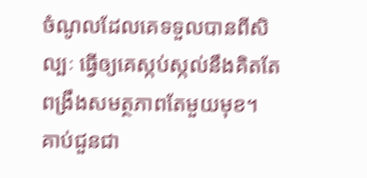ចំណូលដែលគេទទួលបានពីសិល្បៈ ធ្វើឲ្យគេស្កប់ស្កល់នឹងគិតតែពង្រឹងសមត្ថភាពតែមួយមុខ។ គាប់ជួនជា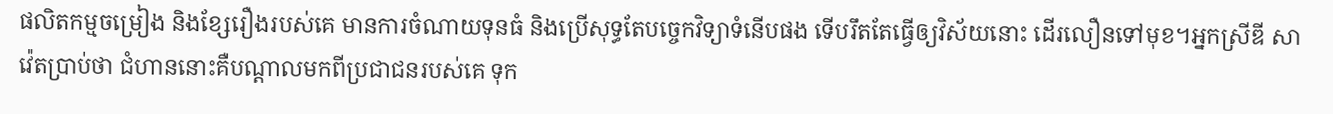ផលិតកម្មចម្រៀង និងខ្សែរឿងរបស់គេ មានការចំណាយទុនធំ និងប្រើសុទ្ធតែបច្ចេកវិទ្យាទំនើបផង ទើបរឹតតែធ្វើឲ្យវិស័យនោះ ដើរលឿនទៅមុខ។អ្នកស្រីឌី សាវ៉េតប្រាប់ថា ជំហាននោះគឺបណ្ដាលមកពីប្រជាជនរបស់គេ ទុក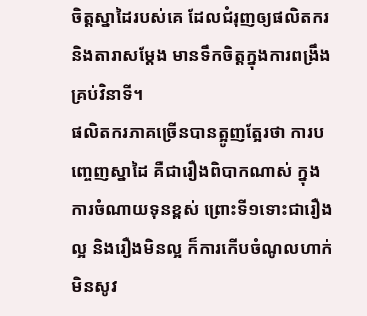ចិត្តស្នាដៃរបស់គេ ដែលជំរុញឲ្យផលិតករ និងតារាសម្ដែង មានទឹកចិត្តក្នុងការពង្រឹងគ្រប់វិនាទី។
ផលិតករភាគច្រើនបានត្អូញត្អែរថា ការបញ្ចេញស្នាដៃ គឺជារឿងពិបាកណាស់ ក្នុងការចំណាយទុនខ្ពស់ ព្រោះទី១ទោះជារឿងល្អ និងរឿងមិនល្អ ក៏ការកើបចំណូលហាក់មិនសូវ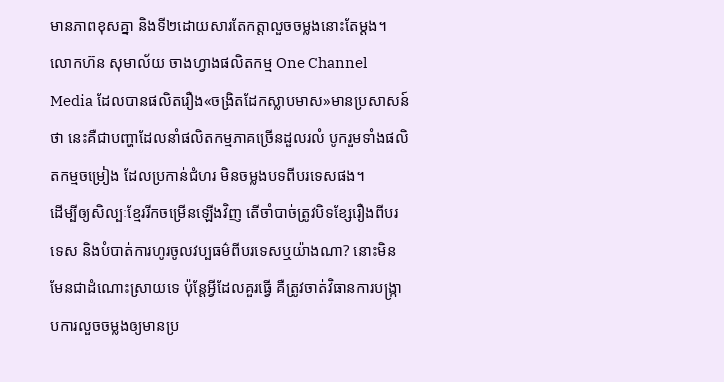មានភាពខុសគ្នា និងទី២ដោយសារតែកត្តាលួចចម្លងនោះតែម្ដង។
លោកហ៊ន សុមាល័យ ចាងហ្វាងផលិតកម្ម One Channel Media ដែលបានផលិតរឿង«ចង្រិតដែកស្លាបមាស»មានប្រសាសន៍ថា នេះគឺជាបញ្ហាដែលនាំផលិតកម្មភាគច្រើនដួលរលំ បូករួមទាំងផលិតកម្មចម្រៀង ដែលប្រកាន់ជំហរ មិនចម្លងបទពីបរទេសផង។
ដើម្បីឲ្យសិល្បៈខ្មែររីកចម្រើនឡើងវិញ តើចាំបាច់ត្រូវបិទខ្សែរឿងពីបរទេស និងបំបាត់ការហូរចូលវប្បធម៌ពីបរទេសឬយ៉ាងណា? នោះមិនមែនជាដំណោះស្រាយទេ ប៉ុន្តែអ្វីដែលគួរធ្វើ គឺត្រូវចាត់វិធានការបង្រ្កាបការលួចចម្លងឲ្យមានប្រ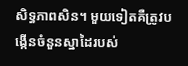សិទ្ធភាពសិន។ មួយទៀតគឺត្រូវបង្កើនចំនួនស្នាដៃរបស់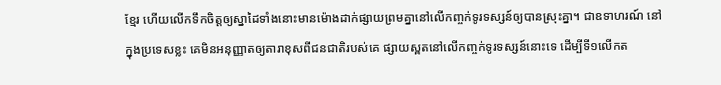ខ្មែរ ហើយលើកទឹកចិត្តឲ្យស្នាដៃទាំងនោះមានម៉ោងដាក់ផ្សាយព្រមគ្នានៅលើកញ្ចក់ទូរទស្សន៍ឲ្យបានស្រុះគ្នា។ ជាឧទាហរណ៍ នៅក្នុងប្រទេសខ្លះ គេមិនអនុញ្ញាតឲ្យតារាខុសពីជនជាតិរបស់គេ ផ្សាយស្ពតនៅលើកញ្ចក់ទូរទស្សន៍នោះទេ ដើម្បីទី១លើកត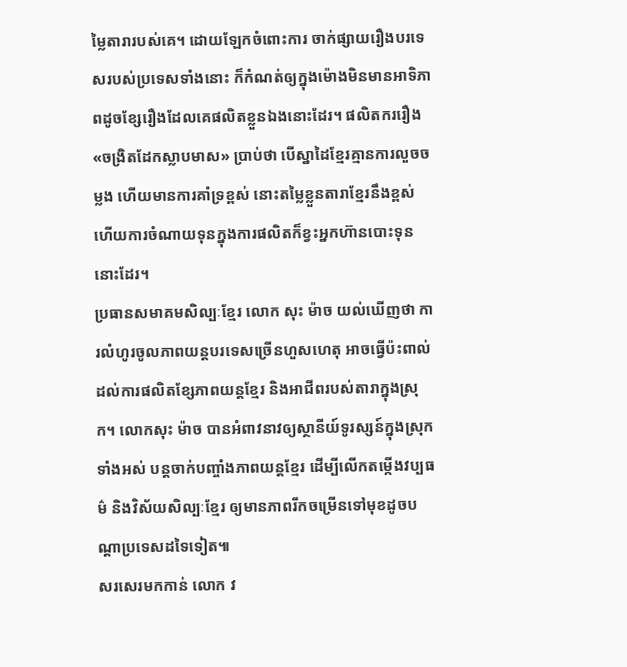ម្លៃតារារបស់គេ។ ដោយឡែកចំពោះការ ចាក់ផ្សាយរឿងបរទេសរបស់ប្រទេសទាំងនោះ ក៏កំណត់ឲ្យក្នុងម៉ោងមិនមានអាទិភាពដូចខ្សែរឿងដែលគេផលិតខ្លួនឯងនោះដែរ។ ផលិតកររឿង«ចង្រិតដែកស្លាបមាស» ប្រាប់ថា បើស្នាដៃខ្មែរគ្មានការលួចចម្លង ហើយមានការគាំទ្រខ្ពស់ នោះតម្លៃខ្លួនតារាខ្មែរនឹងខ្ពស់ ហើយការចំណាយទុនក្នុងការផលិតក៏ខ្វះអ្នកហ៊ានបោះទុននោះដែរ។
ប្រធានសមាគមសិល្បៈខ្មែរ លោក សុះ ម៉ាច យល់ឃើញថា ការលំហូរចូលភាពយន្ដបរទេសច្រើនហួសហេតុ អាចធ្វើប៉ះពាល់ដល់ការផលិតខ្សែភាពយន្តខ្មែរ និងអាជីពរបស់តារាក្នុងស្រុក។ លោកសុះ ម៉ាច បានអំពាវនាវឲ្យស្ថានីយ៍ទូរស្សន៍ក្នុងស្រុកទាំងអស់ បន្តចាក់បញ្ចាំងភាពយន្ដខ្មែរ ដើម្បីលើកតម្កើងវប្បធម៌ និងវិស័យសិល្បៈខ្មែរ ឲ្យមានភាពរីកចម្រើនទៅមុខដូចបណ្តាប្រទេសដទៃទៀត៕
សរសេរមកកាន់ លោក វ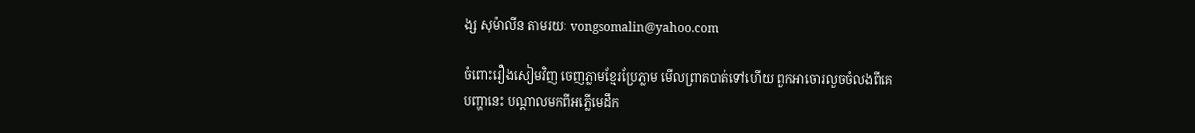ង្ស សុម៉ាលីន តាមរយៈ vongsomalin@yahoo.com

ចំពោះរឿងសៀមវិញ ចេញភ្លាមខ្មែរប្រែភ្លាម មើលព្រាតបាត់ទៅហើយ ពួកអាចោរលួចចំលងពីគេ
បញ្ហានេះ បណ្តាលមកពីអភ្លើមេដឹក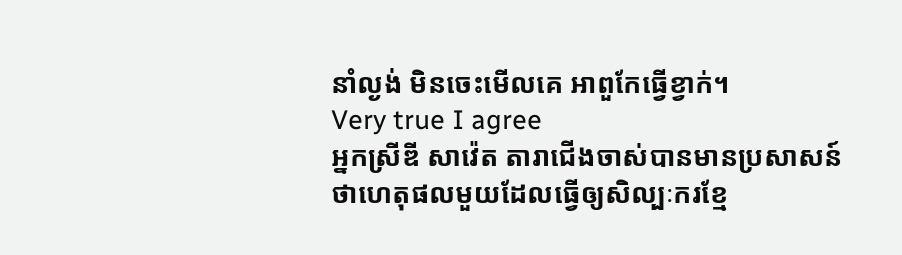នាំល្ងង់ មិនចេះមើលគេ អាពួកែធ្វើខ្វាក់។
Very true I agree
អ្នកស្រីឌី សាវ៉េត តារាជើងចាស់បានមានប្រសាសន៍ថាហេតុផលមួយដែលធ្វើឲ្យសិល្បៈករខ្មែ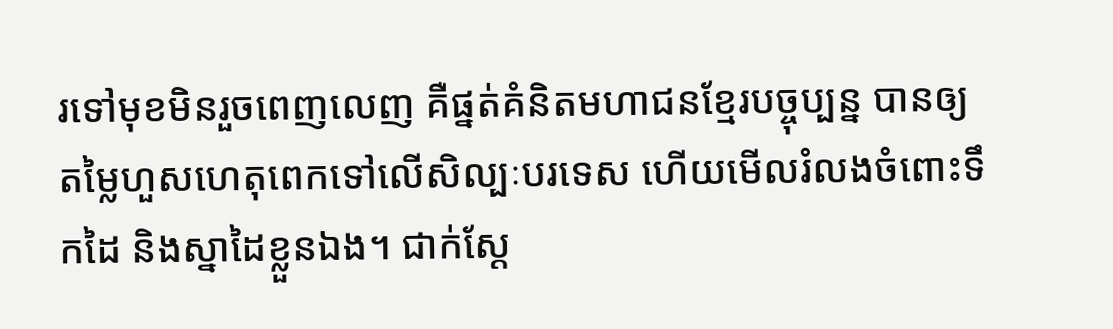រទៅមុខមិនរួចពេញលេញ គឺផ្នត់គំនិតមហាជនខ្មែរបច្ចុប្បន្ន បានឲ្យតម្លៃហួសហេតុពេកទៅលើសិល្បៈបរទេស ហើយមើលរំលងចំពោះទឹកដៃ និងស្នាដៃខ្លួនឯង។ ជាក់ស្ដែ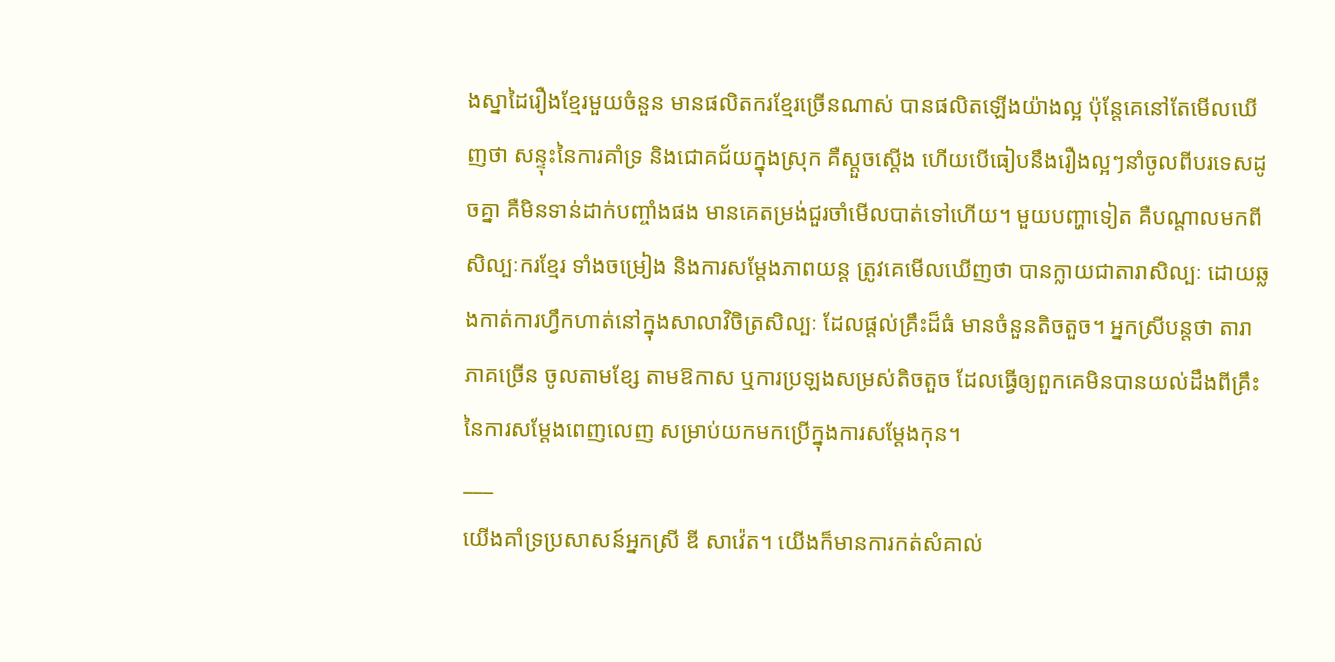ងស្នាដៃរឿងខ្មែរមួយចំនួន មានផលិតករខ្មែរច្រើនណាស់ បានផលិតឡើងយ៉ាងល្អ ប៉ុន្តែគេនៅតែមើលឃើញថា សន្ទុះនៃការគាំទ្រ និងជោគជ័យក្នុងស្រុក គឺស្ដួចស្ដើង ហើយបើធៀបនឹងរឿងល្អៗនាំចូលពីបរទេសដូចគ្នា គឺមិនទាន់ដាក់បញ្ចាំងផង មានគេតម្រង់ជួរចាំមើលបាត់ទៅហើយ។ មួយបញ្ហាទៀត គឺបណ្ដាលមកពីសិល្បៈករខ្មែរ ទាំងចម្រៀង និងការសម្ដែងភាពយន្ត ត្រូវគេមើលឃើញថា បានក្លាយជាតារាសិល្បៈ ដោយឆ្លងកាត់ការហ្វឹកហាត់នៅក្នុងសាលាវិចិត្រសិល្បៈ ដែលផ្ដល់គ្រឹះដ៏ធំ មានចំនួនតិចតួច។ អ្នកស្រីបន្តថា តារាភាគច្រើន ចូលតាមខ្សែ តាមឱកាស ឬការប្រឡងសម្រស់តិចតួច ដែលធ្វើឲ្យពួកគេមិនបានយល់ដឹងពីគ្រឹះនៃការសម្ដែងពេញលេញ សម្រាប់យកមកប្រើក្នុងការសម្ដែងកុន។
___
យើងគាំទ្រប្រសាសន៍អ្នកស្រី ឌី សាវ៉េត។ យើងក៏មានការកត់សំគាល់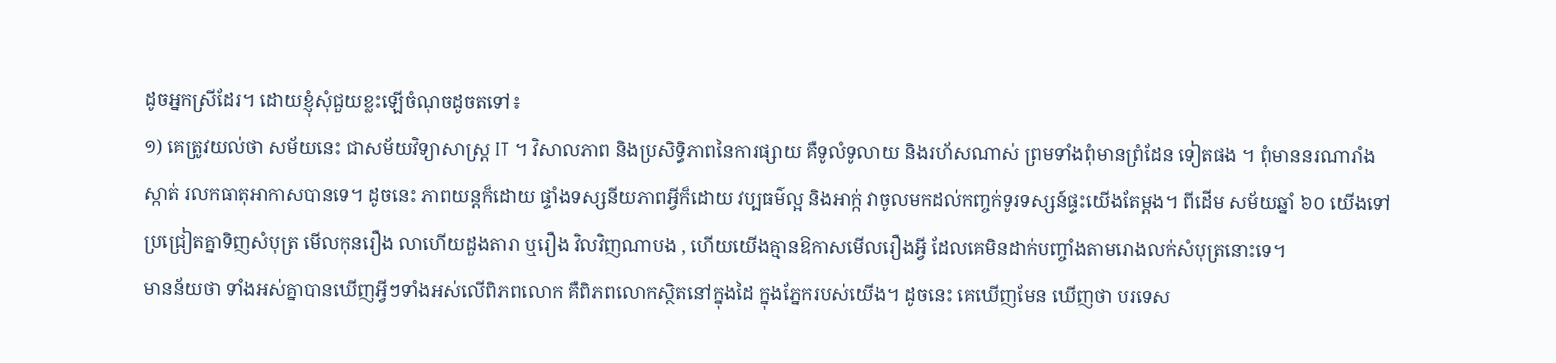ដូចអ្នកស្រីដែរ។ ដោយខ្ញុំសុំជួយខ្លះឡើចំណុចដូចតទៅ៖
១) គេត្រូវយល់ថា សម័យនេះ ជាសម័យវិទ្យាសាស្ត្រ IT ។ វិសាលភាព និងប្រសិទ្ធិភាពនៃការផ្សាយ គឺទូលំទូលាយ និងរហ័សណាស់ ព្រមទាំងពុំមានព្រំដែន ទៀតផង ។ ពុំមាននរណារាំងស្កាត់ រលកធាតុអាកាសបានទេ។ ដូចនេះ ភាពយន្តក៏ដោយ ផ្ទាំងទស្សនីយភាពអ្វីក៏ដោយ វប្បធម៌ល្អ និងអាក្ក់ វាចូលមកដល់កញ្ចក់ទូរទស្សន៍ផ្ទះយើងតែម្តង។ ពីដើម សម័យឆ្នាំ ៦០ យើងទៅប្រជ្រៀតគ្នាទិញសំបុត្រ មើលកុនរឿង លាហើយដួងតារា ឬរឿង វិលវិញណាបង , ហើយយើងគ្មានឱកាសមើលរឿងអ្វី ដែលគេមិនដាក់បញ្ចាំងតាមរោងលក់សំបុត្រនោះទេ។
មានន័យថា ទាំងអស់គ្នាបានឃើញអ្វីៗទាំងអស់លើពិភពលោក គឺពិភពលោកស្ថិតនៅក្នុងដៃ ក្នុងភ្នែករបស់យើង។ ដូចនេះ គេឃើញមែន ឃើញថា បរទេស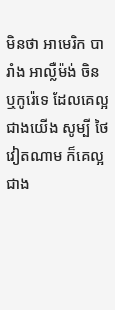មិនថា អាមេរិក បារាំង អាល្លឺម៉ង់ ចិន ឬកូរ៉េទេ ដែលគេល្អជាងយើង សូម្បី ថៃ វៀតណាម ក៏គេល្អជាង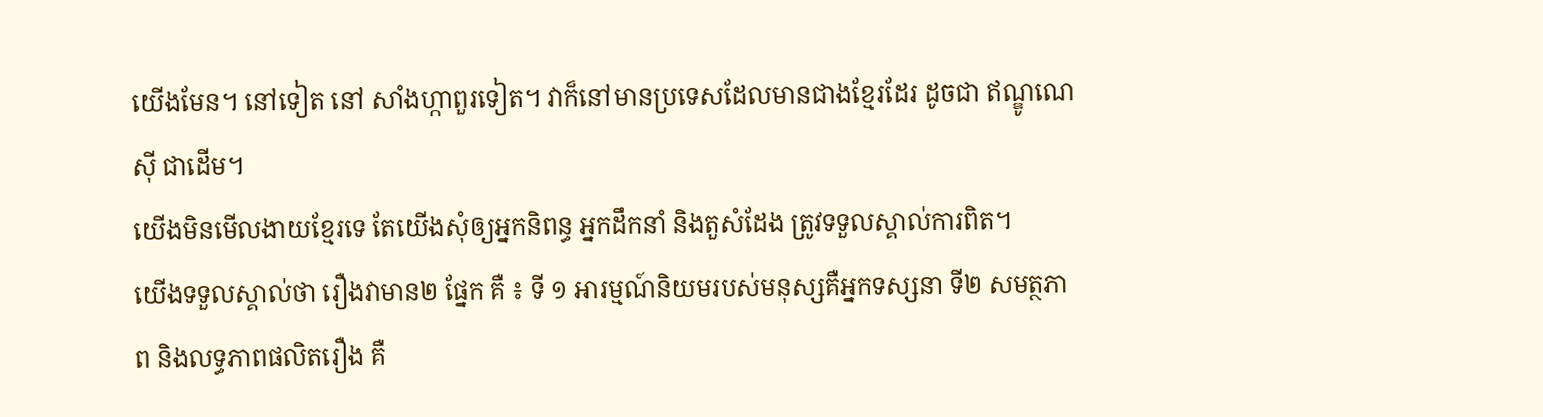យើងមែន។ នៅទៀត នៅ សាំងហ្កាពួរទៀត។ វាក៏នៅមានប្រទេសដែលមានជាងខ្មែរដែរ ដូចជា ឥណ្ឌូណេស៊ី ជាដើម។
យើងមិនមើលងាយខ្មែរទេ តែយើងសុំឲ្យអ្នកនិពន្ធ អ្នកដឹកនាំ និងតួសំដែង ត្រូវទទួលស្គាល់ការពិត។
យើងទទួលស្គាល់ថា រឿងវាមាន២ ផ្នែក គឺ ៖ ទី ១ អារម្មណ៍និយមរបស់មនុស្សគឺអ្នកទស្សនា ទី២ សមត្ថភាព និងលទ្ធភាពផលិតរឿង គឺ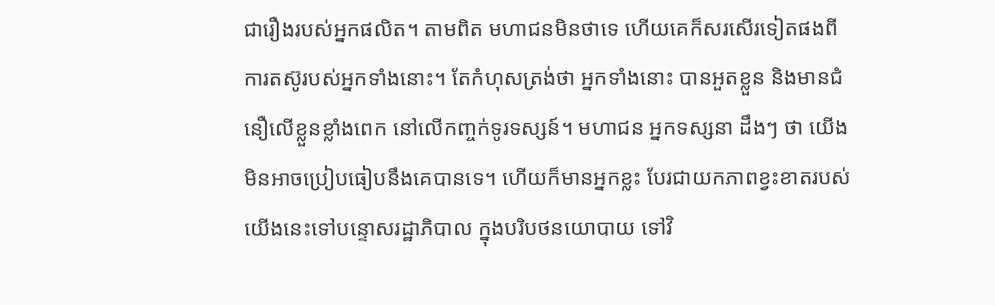ជារឿងរបស់អ្នកផលិត។ តាមពិត មហាជនមិនថាទេ ហើយគេក៏សរសើរទៀតផងពីការតស៊ូរបស់អ្នកទាំងនោះ។ តែកំហុសត្រង់ថា អ្នកទាំងនោះ បានអួតខ្លួន និងមានជំនឿលើខ្លួនខ្លាំងពេក នៅលើកញ្ចក់ទូរទស្សន៍។ មហាជន អ្នកទស្សនា ដឹងៗ ថា យើងមិនអាចប្រៀបធៀបនឹងគេបានទេ។ ហើយក៏មានអ្នកខ្លះ បែរជាយកភាពខ្វះខាតរបស់យើងនេះទៅបន្ទោសរដ្ឋាភិបាល ក្នុងបរិបថនយោបាយ ទៅវិ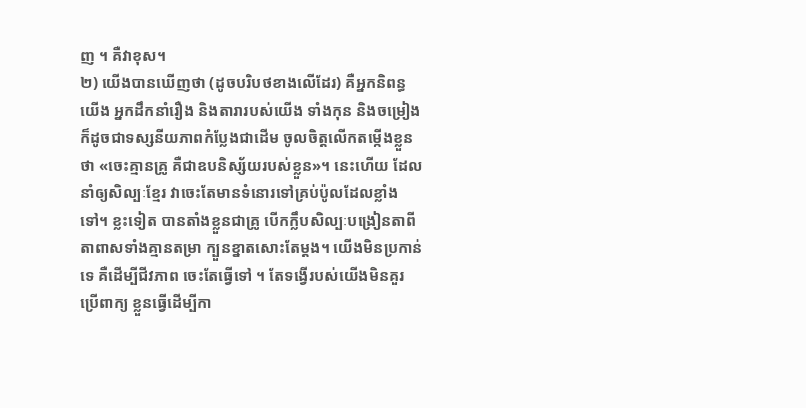ញ ។ គឺវាខុស។
២) យើងបានឃើញថា (ដូចបរិបថខាងលើដែរ) គឺអ្នកនិពន្ធយើង អ្នកដឹកនាំរឿង និងតារារបស់យើង ទាំងកុន និងចម្រៀង ក៏ដូចជាទស្សនីយភាពកំប្លែងជាដើម ចូលចិត្តលើកតម្កើងខ្លួន ថា «ចេះគ្មានគ្រូ គឺជាឧបនិស្ស័យរបស់ខ្លួន»។ នេះហើយ ដែលនាំឲ្យសិល្បៈខ្មែរ វាចេះតែមានទំនោរទៅគ្រប់ប៉ូលដែលខ្លាំងទៅ។ ខ្លះទៀត បានតាំងខ្លួនជាគ្រូ បើកក្លឹបសិល្បៈបង្រៀនតាពីតាពាសទាំងគ្មានតម្រា ក្បួនខ្នាតសោះតែម្តង។ យើងមិនប្រកាន់ទេ គឺដើម្បីជីវភាព ចេះតែធ្វើទៅ ។ តែទង្វើរបស់យើងមិនគួរប្រើពាក្យ ខ្លួនធ្វើដើម្បីកា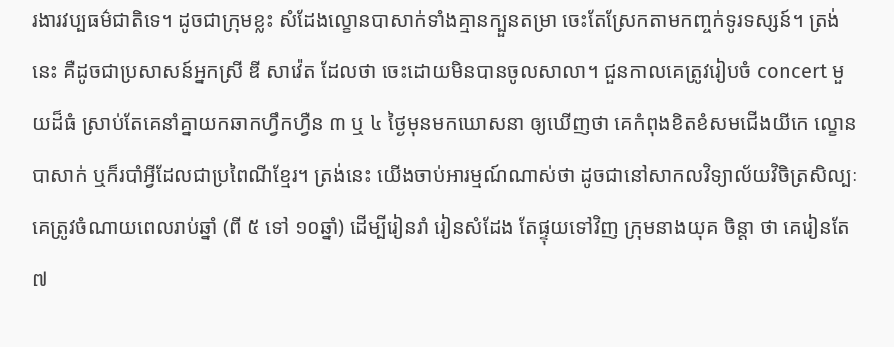រងារវប្បធម៌ជាតិទេ។ ដូចជាក្រុមខ្លះ សំដែងល្ខោនបាសាក់ទាំងគ្មានក្បួនតម្រា ចេះតែស្រែកតាមកញ្ចក់ទូរទស្សន៍។ ត្រង់នេះ គឺដូចជាប្រសាសន៍អ្នកស្រី ឌី សាវ៉េត ដែលថា ចេះដោយមិនបានចូលសាលា។ ជួនកាលគេត្រូវរៀបចំ concert មួយដ៏ធំ ស្រាប់តែគេនាំគ្នាយកឆាកហ្វឹកហ្វឺន ៣ ឬ ៤ ថ្ងៃមុនមកឃោសនា ឲ្យឃើញថា គេកំពុងខិតខំសមជើងយីកេ ល្ខោនបាសាក់ ឬក៏របាំអ្វីដែលជាប្រពៃណីខ្មែរ។ ត្រង់នេះ យើងចាប់អារម្មណ៍ណាស់ថា ដូចជានៅសាកលវិទ្យាល័យវិចិត្រសិល្បៈ គេត្រូវចំណាយពេលរាប់ឆ្នាំ (ពី ៥ ទៅ ១០ឆ្នាំ) ដើម្បីរៀនរាំ រៀនសំដែង តែផ្ទុយទៅវិញ ក្រុមនាងយុគ ចិន្តា ថា គេរៀនតែ ៧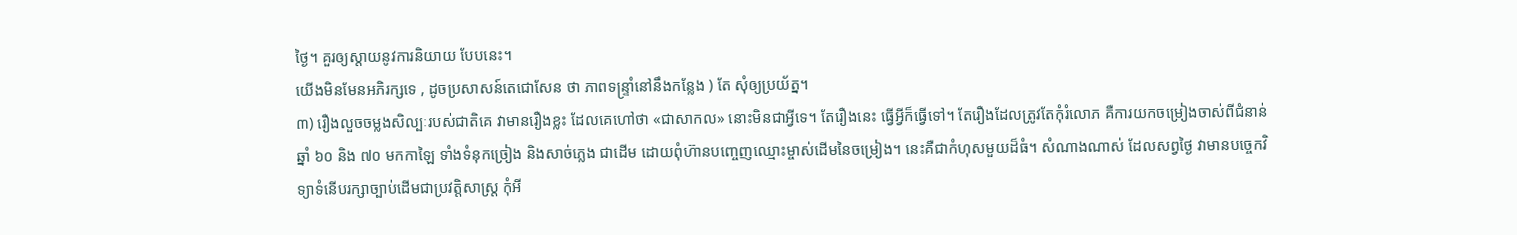ថ្ងៃ។ គួរឲ្យស្តាយនូវការនិយាយ បែបនេះ។
យើងមិនមែនអភិរក្សទេ , ដូចប្រសាសន៍តេជោសែន ថា ភាពទន្ទ្រាំនៅនឹងកន្លែង ) តែ សុំឲ្យប្រយ័ត្ន។
៣) រឿងលួចចម្លងសិល្បៈរបស់ជាតិគេ វាមានរឿងខ្លះ ដែលគេហៅថា «ជាសាកល» នោះមិនជាអ្វីទេ។ តែរឿងនេះ ធ្វើអ្វីក៏ធ្វើទៅ។ តែរឿងដែលត្រូវតែកុំរំលោភ គឺការយកចម្រៀងចាស់ពីជំនាន់ ឆ្នាំ ៦០ និង ៧០ មកកាឡៃ ទាំងទំនុកច្រៀង និងសាច់ភ្លេង ជាដើម ដោយពុំហ៊ានបញ្ចេញឈ្មោះម្ចាស់ដើមនៃចម្រៀង។ នេះគឺជាកំហុសមួយដ៏ធំ។ សំណាងណាស់ ដែលសព្វថ្ងៃ វាមានបច្ចេកវិទ្យាទំនើបរក្សាច្បាប់ដើមជាប្រវត្តិសាស្ត្រ កុំអី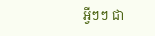អ្វីៗៗ ជា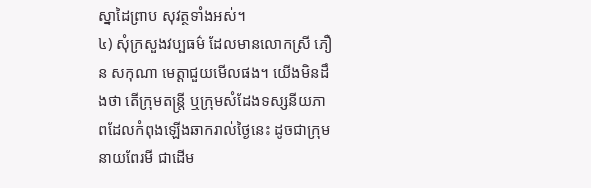ស្នាដៃព្រាប សុវត្ថទាំងអស់។
៤) សុំក្រសួងវប្បធម៌ ដែលមានលោកស្រី ភឿន សកុណា មេត្តាជួយមើលផង។ យើងមិនដឹងថា តើក្រុមតន្ត្រី ឬក្រុមសំដែងទស្សនីយភាពដែលកំពុងឡើងឆាករាល់ថ្ងៃនេះ ដូចជាក្រុមនាយពែរមី ជាដើម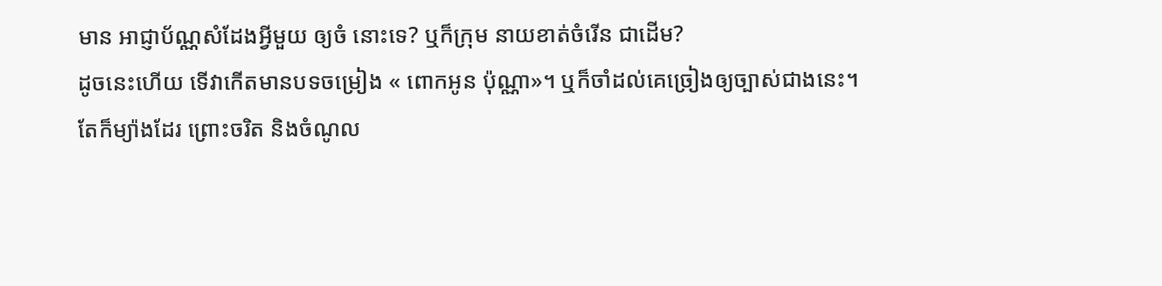មាន អាជ្ញាប័ណ្ណសំដែងអ្វីមួយ ឲ្យចំ នោះទេ? ឬក៏ក្រុម នាយខាត់ចំរើន ជាដើម?
ដូចនេះហើយ ទើវាកើតមានបទចម្រៀង « ពោកអូន ប៉ុណ្ណា»។ ឬក៏ចាំដល់គេច្រៀងឲ្យច្បាស់ជាងនេះ។
តែក៏ម្យ៉ាងដែរ ព្រោះចរិត និងចំណូល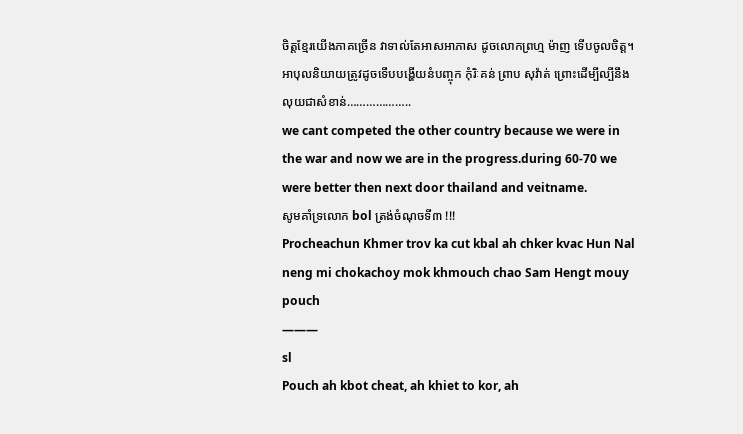ចិត្តខ្មែរយើងភាគច្រើន វាទាល់តែអាសអាភាស ដូចលោកព្រហ្ម ម៉ាញ ទើបចូលចិត្ត។
អាបុលនិយាយត្រូវដូចទើបបង្ហើយនំបញ្ចុក កុំរិៈគន់ ព្រាប សុវ៉ាត់ ព្រោះដើម្បីល្បីនឹងលុយជាសំខាន់………………..
we cant competed the other country because we were in the war and now we are in the progress.during 60-70 we were better then next door thailand and veitname.
សូមគាំទ្រលោក bol ត្រង់ចំណុចទី៣ !!!
Procheachun Khmer trov ka cut kbal ah chker kvac Hun Nal neng mi chokachoy mok khmouch chao Sam Hengt mouy pouch
———
sl
Pouch ah kbot cheat, ah khiet to kor, ah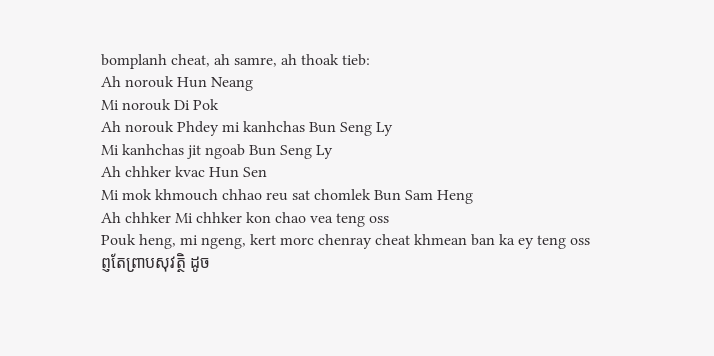bomplanh cheat, ah samre, ah thoak tieb:
Ah norouk Hun Neang
Mi norouk Di Pok
Ah norouk Phdey mi kanhchas Bun Seng Ly
Mi kanhchas jit ngoab Bun Seng Ly
Ah chhker kvac Hun Sen
Mi mok khmouch chhao reu sat chomlek Bun Sam Heng
Ah chhker Mi chhker kon chao vea teng oss
Pouk heng, mi ngeng, kert morc chenray cheat khmean ban ka ey teng oss
ព្ញតែព្រាបសុវត្ថិ ដូច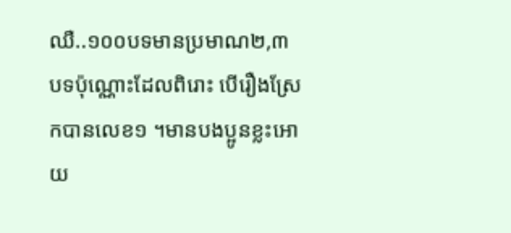ឈឺ..១០០បទមានប្រមាណ២,៣បទប៉ុណ្ណោះដែលពិរោះ បើរឿងស្រែកបានលេខ១ ។មានបងប្អូនខ្លះអោយ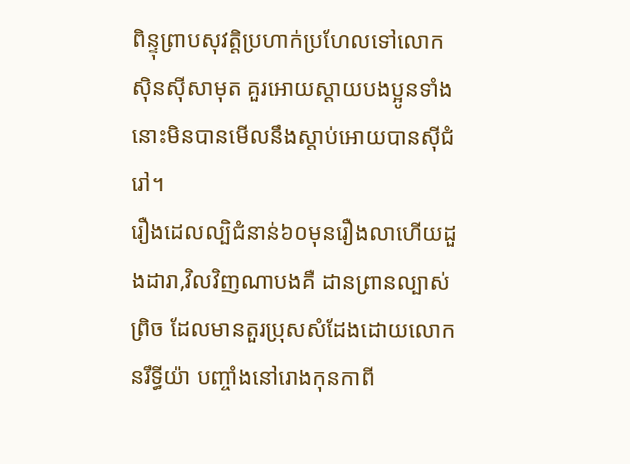ពិន្ទុព្រាបសុវត្តិប្រហាក់ប្រហែលទៅលោកសុិនសុីសាមុត គួរអោយស្តាយបងប្អូនទាំងនោះមិនបានមើលនឹងស្តាប់អោយបានសុីជំរៅ។
រឿងដេលល្បិជំនាន់៦០មុនរឿងលាហើយដួងដារា,វិលវិញណាបងគឺ ដានព្រានល្បាស់ព្រិច ដែលមានតួរប្រុសសំដែងដោយលោកនរឹទ្ធីយ៉ា បញ្ចាំងនៅរោងកុនកាពី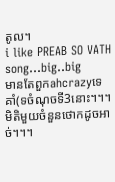តូល។
i like PREAB SO VATH song…big..big
មានតែពួកahcrazyទេគាំ(ទចំណុចទី3នោះ។។។
មិតិមួយចំនួនថោកដូចអាច់។។។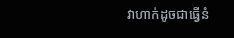វាហាក់ដូចជាធ្វើនំ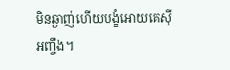មិនឆ្ងាញ់ហើយបង្ខំអោយគេស៊ីអញ្ចឹង។